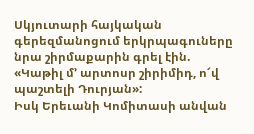Սկյուտարի հայկական գերեզմանոցում երկրպագուները նրա շիրմաքարին գրել էին. «Կաթիլ մ’ արտոսր շիրիմիդ, ո՜վ պաշտելի Դուրյան»:
Իսկ Երեւանի Կոմիտասի անվան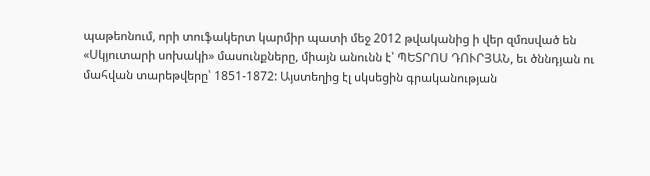պաթեոնում, որի տուֆակերտ կարմիր պատի մեջ 2012 թվականից ի վեր զմռսված են «Սկյուտարի սոխակի» մասունքները, միայն անունն է՝ ՊԵՏՐՈՍ ԴՈՒՐՅԱՆ, եւ ծննդյան ու մահվան տարեթվերը՝ 1851-1872: Այստեղից էլ սկսեցին գրականության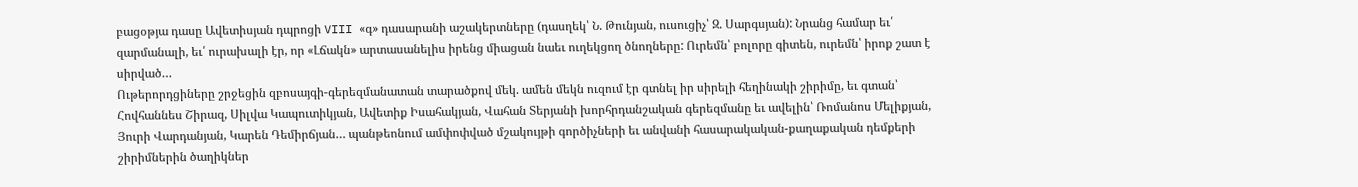բացօթյա դասը Ավետիսյան դպրոցի VIII «գ» դասարանի աշակերտները (դասղեկ՝ Ն. Թունյան, ուսուցիչ՝ Զ. Սարգսյան): Նրանց համար եւ՛ զարմանալի, եւ՛ ուրախալի էր, որ «Լճակն» արտասանելիս իրենց միացան նաեւ ուղեկցող ծնողները: Ուրեմն՝ բոլորը գիտեն, ուրեմն՝ իրոք շատ է սիրված…
Ութերորդցիները շրջեցին զբոսայգի-գերեզմանատան տարածքով մեկ. ամեն մեկն ուզում էր գտնել իր սիրելի հեղինակի շիրիմը, եւ գտան՝ Հովհաննես Շիրազ, Սիլվա Կապուտիկյան, Ավետիք Իսահակյան, Վահան Տերյանի խորհրդանշական գերեզմանը եւ ավելին՝ Ռոմանոս Մելիքյան, Յուրի Վարդանյան, Կարեն Դեմիրճյան… պանթեոնում ամփոփված մշակույթի գործիչների եւ անվանի հասարակական-քաղաքական դեմքերի շիրիմներին ծաղիկներ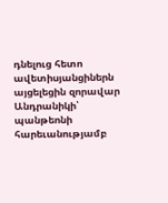դնելուց հետո ավետիսյանցիներն այցելեցին զորավար Անդրանիկի՝ պանթեոնի հարեւանությամբ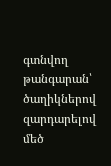գտնվող թանգարան՝ ծաղիկներով զարդարելով մեծ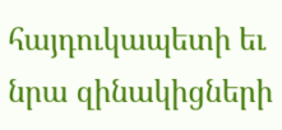հայդուկապետի եւ նրա զինակիցների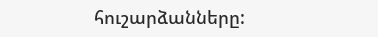հուշարձանները: